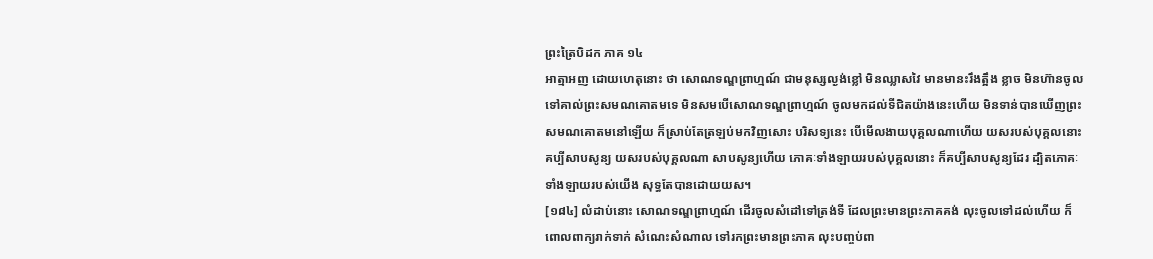ព្រះត្រៃបិដក ភាគ ១៤
អាត្មាអញ ដោយហេតុនោះ ថា សោណទណ្ឌព្រាហ្មណ៍ ជាមនុស្សល្ងង់ខ្លៅ មិនឈ្លាសវៃ មានមានះរឹងត្អឹង ខ្លាច មិនហ៊ានចូលទៅគាល់ព្រះសមណគោតមទេ មិនសមបើសោណទណ្ឌព្រាហ្មណ៍ ចូលមកដល់ទីជិតយ៉ាងនេះហើយ មិនទាន់បានឃើញព្រះសមណគោតមនៅឡើយ ក៏ស្រាប់តែត្រឡប់មកវិញសោះ បរិសទ្យនេះ បើមើលងាយបុគ្គលណាហើយ យសរបស់បុគ្គលនោះ គប្បីសាបសូន្យ យសរបស់បុគ្គលណា សាបសូន្យហើយ ភោគៈទាំងឡាយរបស់បុគ្គលនោះ ក៏គប្បីសាបសូន្យដែរ ដ្បិតភោគៈទាំងឡាយរបស់យើង សុទ្ធតែបានដោយយស។
[១៨៤] លំដាប់នោះ សោណទណ្ឌព្រាហ្មណ៍ ដើរចូលសំដៅទៅត្រង់ទី ដែលព្រះមានព្រះភាគគង់ លុះចូលទៅដល់ហើយ ក៏ពោលពាក្យរាក់ទាក់ សំណេះសំណាល ទៅរកព្រះមានព្រះភាគ លុះបញ្ចប់ពា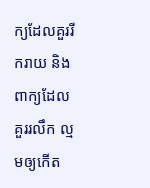ក្យដែលគួររីករាយ និងពាក្យដែលគួររលឹក ល្មមឲ្យកើត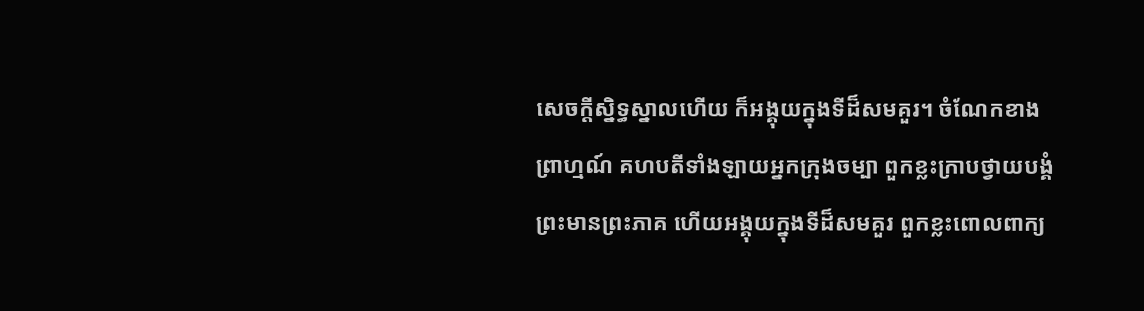សេចក្តីស្និទ្ធស្នាលហើយ ក៏អង្គុយក្នុងទីដ៏សមគួរ។ ចំណែកខាងព្រាហ្មណ៍ គហបតីទាំងឡាយអ្នកក្រុងចម្បា ពួកខ្លះក្រាបថ្វាយបង្គំព្រះមានព្រះភាគ ហើយអង្គុយក្នុងទីដ៏សមគួរ ពួកខ្លះពោលពាក្យ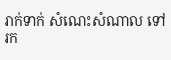រាក់ទាក់ សំណេះសំណាល ទៅរក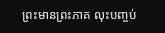ព្រះមានព្រះភាគ លុះបញ្ចប់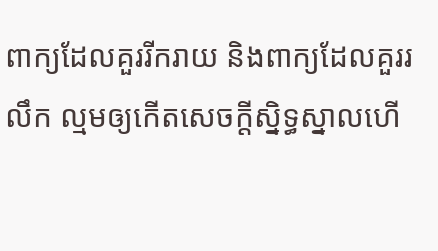ពាក្យដែលគួររីករាយ និងពាក្យដែលគួររលឹក ល្មមឲ្យកើតសេចក្តីស្និទ្ធស្នាលហើ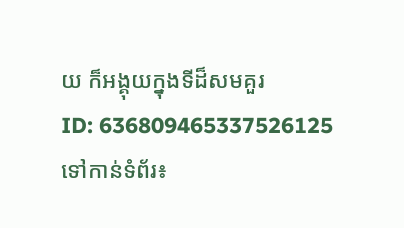យ ក៏អង្គុយក្នុងទីដ៏សមគួរ
ID: 636809465337526125
ទៅកាន់ទំព័រ៖